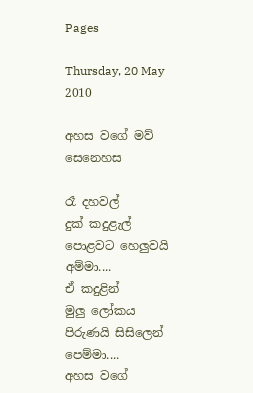Pages

Thursday, 20 May 2010

අහස වගේ මව් සෙනෙහස

රෑ දහවල්
දුක් කදුළැල්
පොළවට හෙලුවයි
අම්මා....
ඒ කදුළින්
මුලු ලෝකය
පිරුණයි සිසිලෙන්
පෙම්මා....
අහස වගේ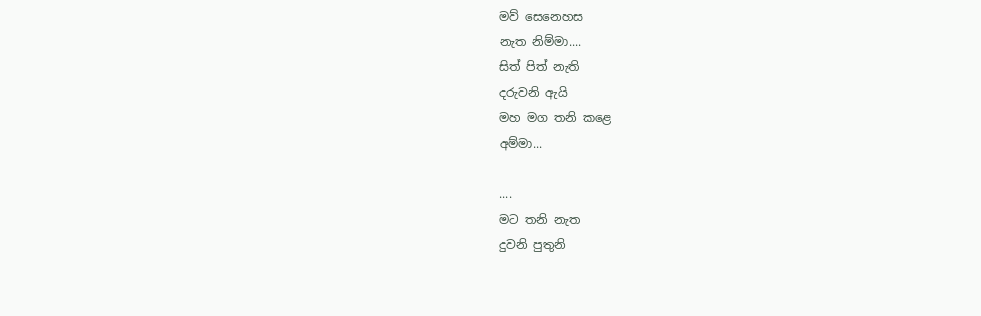මව් සෙනෙහස
නැත නිම්මා....
සිත් පිත් නැති
දරුවනි ඇයි
මහ මග තනි කළෙ
අම්මා...

....
මට තනි නැත
දුවනි පුතුනි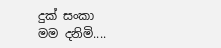දුක් සංකා
මම දනිමි....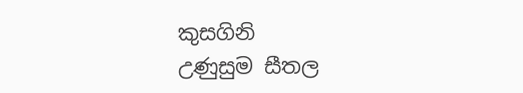කුසගිනි
උණුසුම සීතල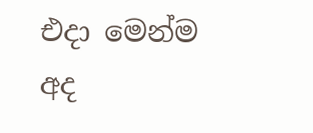එදා මෙන්ම
අද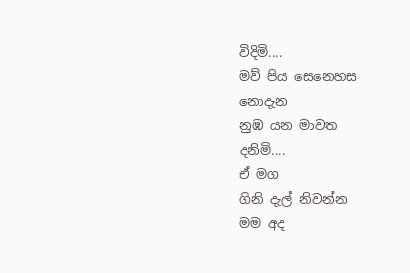විදිමි....
මව් පිය සෙනෙහස
නොදැන
නුඹ යන මාවත
දනිමි....
ඒ මග
ගිනි දැල් නිවන්න
මම අද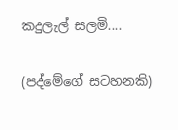කදුලැල් සලමි....

(පද්මේගේ සටහනකි)